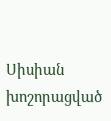Սիսիան խոշորացված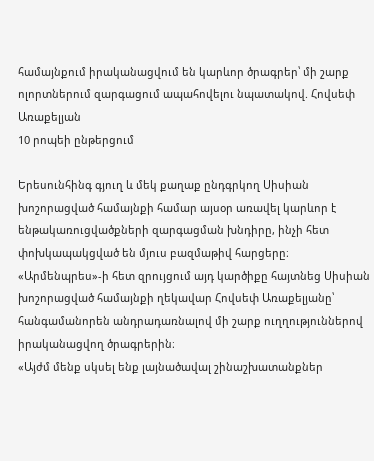համայնքում իրականացվում են կարևոր ծրագրեր՝ մի շարք ոլորտներում զարգացում ապահովելու նպատակով. Հովսեփ Առաքելյան
10 րոպեի ընթերցում

Երեսունհինգ գյուղ և մեկ քաղաք ընդգրկող Սիսիան խոշորացված համայնքի համար այսօր առավել կարևոր է ենթակառուցվածքների զարգացման խնդիրը, ինչի հետ փոխկապակցված են մյուս բազմաթիվ հարցերը։
«Արմենպրես»-ի հետ զրույցում այդ կարծիքը հայտնեց Սիսիան խոշորացված համայնքի ղեկավար Հովսեփ Առաքելյանը՝ հանգամանորեն անդրադառնալով մի շարք ուղղություններով իրականացվող ծրագրերին։
«Այժմ մենք սկսել ենք լայնածավալ շինաշխատանքներ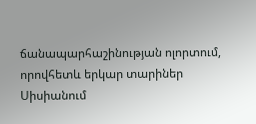ճանապարհաշինության ոլորտում, որովհետև երկար տարիներ Սիսիանում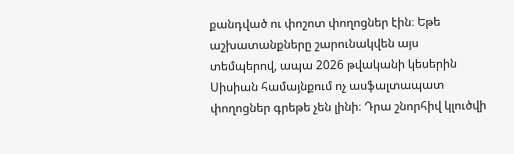քանդված ու փոշոտ փողոցներ էին։ Եթե աշխատանքները շարունակվեն այս տեմպերով, ապա 2026 թվականի կեսերին Սիսիան համայնքում ոչ ասֆալտապատ փողոցներ գրեթե չեն լինի։ Դրա շնորհիվ կլուծվի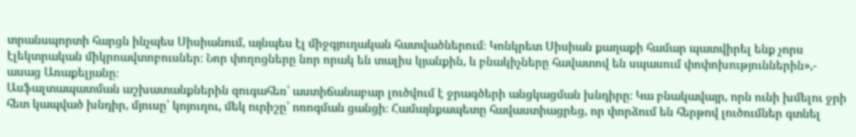տրանսպորտի հարցն ինչպես Սիսիանում, այնպես էլ միջգյուղական հատվածներում։ Կոնկրետ Սիսիան քաղաքի համար պատվիրել ենք չորս էլեկտրական միկրոավտոբուսներ։ Նոր փողոցները նոր որակ են տալիս կյանքին, և բնակիչները հավատով են սպասում փոփոխություններին»,- ասաց Առաքելյանը։
Ասֆալտապատման աշխատանքներին զուգահեռ՝ աստիճանաբար լուծվում է ջրագծերի անցկացման խնդիրը։ Կա բնակավայր, որն ունի խմելու ջրի հետ կապված խնդիր, մյուսը՝ կոյուղու, մեկ ուրիշը՝ ոռոգման ցանցի։ Համայնքապետը հավաստիացրեց, որ փորձում են հերթով լուծումներ գտնել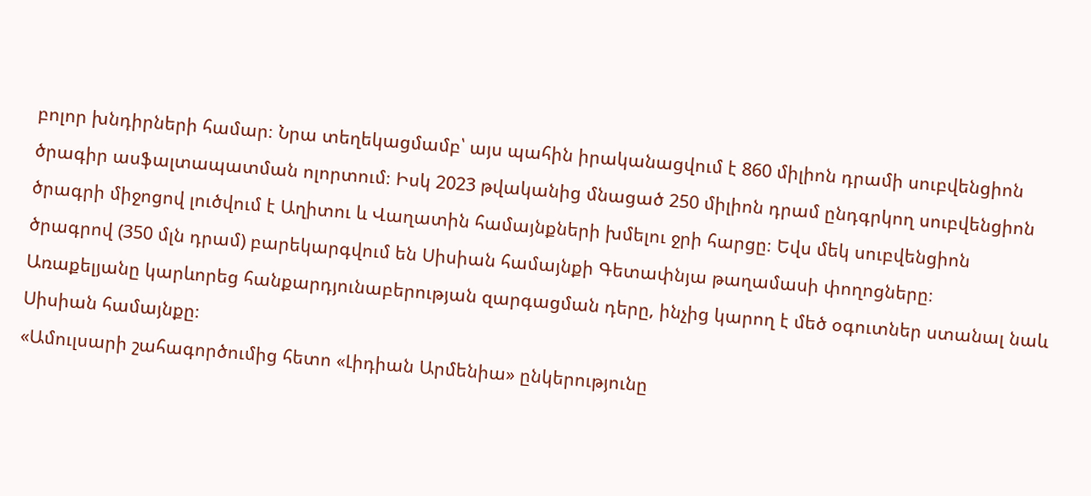բոլոր խնդիրների համար։ Նրա տեղեկացմամբ՝ այս պահին իրականացվում է 860 միլիոն դրամի սուբվենցիոն ծրագիր ասֆալտապատման ոլորտում։ Իսկ 2023 թվականից մնացած 250 միլիոն դրամ ընդգրկող սուբվենցիոն ծրագրի միջոցով լուծվում է Աղիտու և Վաղատին համայնքների խմելու ջրի հարցը։ Եվս մեկ սուբվենցիոն ծրագրով (350 մլն դրամ) բարեկարգվում են Սիսիան համայնքի Գետափնյա թաղամասի փողոցները։
Առաքելյանը կարևորեց հանքարդյունաբերության զարգացման դերը, ինչից կարող է մեծ օգուտներ ստանալ նաև Սիսիան համայնքը։
«Ամուլսարի շահագործումից հետո «Լիդիան Արմենիա» ընկերությունը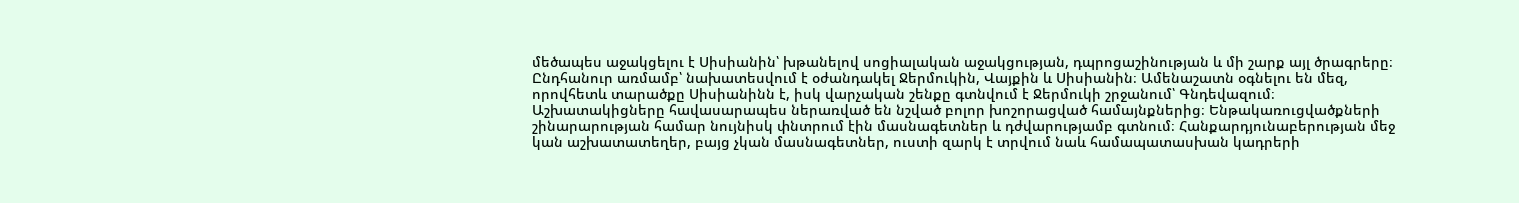մեծապես աջակցելու է Սիսիանին՝ խթանելով սոցիալական աջակցության, դպրոցաշինության և մի շարք այլ ծրագրերը։ Ընդհանուր առմամբ՝ նախատեսվում է օժանդակել Ջերմուկին, Վայքին և Սիսիանին։ Ամենաշատն օգնելու են մեզ, որովհետև տարածքը Սիսիանինն է, իսկ վարչական շենքը գտնվում է Ջերմուկի շրջանում՝ Գնդեվազում։ Աշխատակիցները հավասարապես ներառված են նշված բոլոր խոշորացված համայնքներից։ Ենթակառուցվածքների շինարարության համար նույնիսկ փնտրում էին մասնագետներ և դժվարությամբ գտնում։ Հանքարդյունաբերության մեջ կան աշխատատեղեր, բայց չկան մասնագետներ, ուստի զարկ է տրվում նաև համապատասխան կադրերի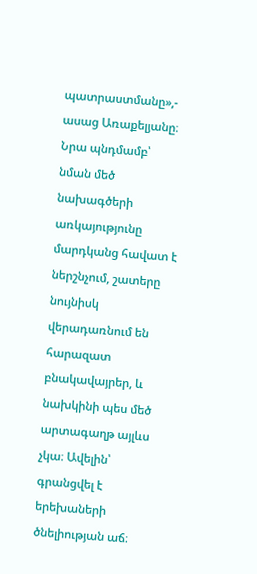պատրաստմանը»,- ասաց Առաքելյանը։
Նրա պնդմամբ՝ նման մեծ նախագծերի առկայությունը մարդկանց հավատ է ներշնչում, շատերը նույնիսկ վերադառնում են հարազատ բնակավայրեր, և նախկինի պես մեծ արտագաղթ այլևս չկա։ Ավելին՝ գրանցվել է երեխաների ծնելիության աճ։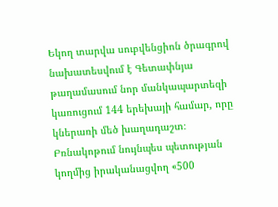Եկող տարվա սուբվենցիոն ծրագրով նախատեսվում է Գետափնյա թաղամասում նոր մանկապարտեզի կառուցում 144 երեխայի համար, որը կներառի մեծ խաղադաշտ։ Բռնակոթում նույնպես պետության կողմից իրականացվող «500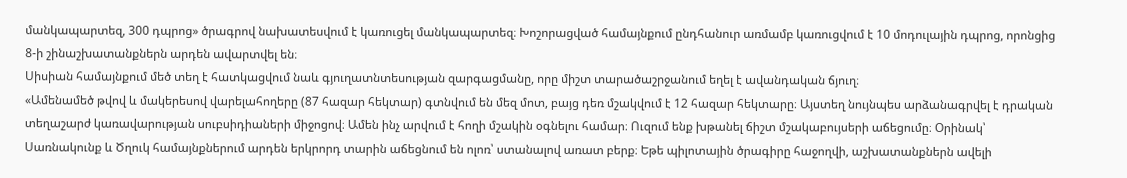մանկապարտեզ, 300 դպրոց» ծրագրով նախատեսվում է կառուցել մանկապարտեզ։ Խոշորացված համայնքում ընդհանուր առմամբ կառուցվում է 10 մոդուլային դպրոց, որոնցից 8-ի շինաշխատանքներն արդեն ավարտվել են։
Սիսիան համայնքում մեծ տեղ է հատկացվում նաև գյուղատնտեսության զարգացմանը, որը միշտ տարածաշրջանում եղել է ավանդական ճյուղ։
«Ամենամեծ թվով և մակերեսով վարելահողերը (87 հազար հեկտար) գտնվում են մեզ մոտ, բայց դեռ մշակվում է 12 հազար հեկտարը։ Այստեղ նույնպես արձանագրվել է դրական տեղաշարժ կառավարության սուբսիդիաների միջոցով։ Ամեն ինչ արվում է հողի մշակին օգնելու համար։ Ուզում ենք խթանել ճիշտ մշակաբույսերի աճեցումը։ Օրինակ՝ Սառնակունք և Ծղուկ համայնքներում արդեն երկրորդ տարին աճեցնում են ոլոռ՝ ստանալով առատ բերք։ Եթե պիլոտային ծրագիրը հաջողվի, աշխատանքներն ավելի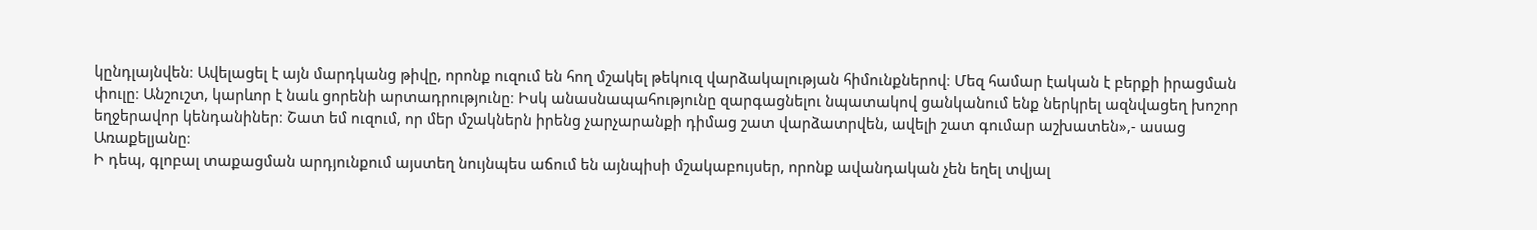կընդլայնվեն։ Ավելացել է այն մարդկանց թիվը, որոնք ուզում են հող մշակել թեկուզ վարձակալության հիմունքներով։ Մեզ համար էական է բերքի իրացման փուլը։ Անշուշտ, կարևոր է նաև ցորենի արտադրությունը։ Իսկ անասնապահությունը զարգացնելու նպատակով ցանկանում ենք ներկրել ազնվացեղ խոշոր եղջերավոր կենդանիներ։ Շատ եմ ուզում, որ մեր մշակներն իրենց չարչարանքի դիմաց շատ վարձատրվեն, ավելի շատ գումար աշխատեն»,- ասաց Առաքելյանը։
Ի դեպ, գլոբալ տաքացման արդյունքում այստեղ նույնպես աճում են այնպիսի մշակաբույսեր, որոնք ավանդական չեն եղել տվյալ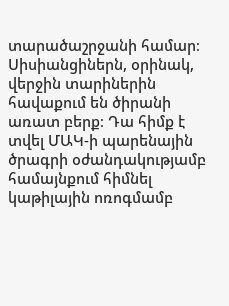տարածաշրջանի համար։ Սիսիանցիներն, օրինակ, վերջին տարիներին հավաքում են ծիրանի առատ բերք։ Դա հիմք է տվել ՄԱԿ-ի պարենային ծրագրի օժանդակությամբ համայնքում հիմնել կաթիլային ոռոգմամբ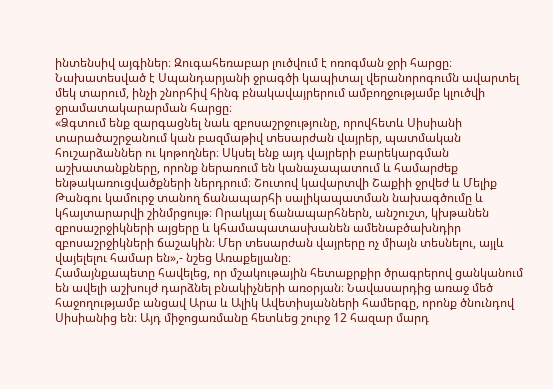ինտենսիվ այգիներ։ Զուգահեռաբար լուծվում է ոռոգման ջրի հարցը։ Նախատեսված է Սպանդարյանի ջրագծի կապիտալ վերանորոգումն ավարտել մեկ տարում, ինչի շնորհիվ հինգ բնակավայրերում ամբողջությամբ կլուծվի ջրամատակարարման հարցը։
«Ձգտում ենք զարգացնել նաև զբոսաշրջությունը, որովհետև Սիսիանի տարածաշրջանում կան բազմաթիվ տեսարժան վայրեր, պատմական հուշարձաններ ու կոթողներ։ Սկսել ենք այդ վայրերի բարեկարգման աշխատանքները, որոնք ներառում են կանաչապատում և համարժեք ենթակառուցվածքների ներդրում։ Շուտով կավարտվի Շաքիի ջրվեժ և Մելիք Թանգու կամուրջ տանող ճանապարհի սալիկապատման նախագծումը և կհայտարարվի շինմրցույթ։ Որակյալ ճանապարհներն, անշուշտ, կխթանեն զբոսաշրջիկների այցերը և կհամապատասխանեն ամենաբծախնդիր զբոսաշրջիկների ճաշակին։ Մեր տեսարժան վայրերը ոչ միայն տեսնելու, այլև վայելելու համար են»,- նշեց Առաքելյանը։
Համայնքապետը հավելեց, որ մշակութային հետաքրքիր ծրագրերով ցանկանում են ավելի աշխույժ դարձնել բնակիչների առօրյան։ Նավասարդից առաջ մեծ հաջողությամբ անցավ Արա և Ալիկ Ավետիսյանների համերգը, որոնք ծնունդով Սիսիանից են։ Այդ միջոցառմանը հետևեց շուրջ 12 հազար մարդ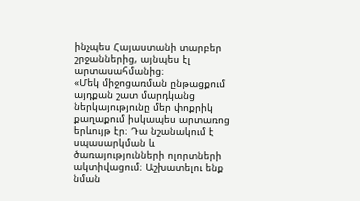ինչպես Հայաստանի տարբեր շրջաններից, այնպես էլ արտասահմանից։
«Մեկ միջոցառման ընթացքում այդքան շատ մարդկանց ներկայությունը մեր փոքրիկ քաղաքում իսկապես արտառոց երևույթ էր։ Դա նշանակում է սպասարկման և ծառայությունների ոլորտների ակտիվացում։ Աշխատելու ենք նման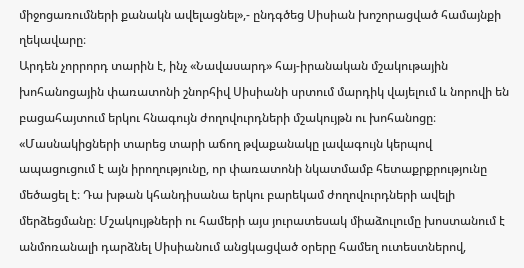միջոցառումների քանակն ավելացնել»,- ընդգծեց Սիսիան խոշորացված համայնքի ղեկավարը։
Արդեն չորրորդ տարին է, ինչ «Նավասարդ» հայ-իրանական մշակութային խոհանոցային փառատոնի շնորհիվ Սիսիանի սրտում մարդիկ վայելում և նորովի են բացահայտում երկու հնագույն ժողովուրդների մշակույթն ու խոհանոցը։
«Մասնակիցների տարեց տարի աճող թվաքանակը լավագույն կերպով ապացուցում է այն իրողությունը, որ փառատոնի նկատմամբ հետաքրքրությունը մեծացել է։ Դա խթան կհանդիսանա երկու բարեկամ ժողովուրդների ավելի մերձեցմանը։ Մշակույթների ու համերի այս յուրատեսակ միաձուլումը խոստանում է անմոռանալի դարձնել Սիսիանում անցկացված օրերը համեղ ուտեստներով,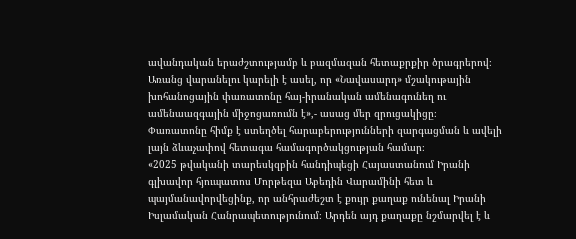ավանդական երաժշտությամբ և բազմազան հետաքրքիր ծրագրերով։ Առանց վարանելու կարելի է ասել, որ «Նավասարդ» մշակութային խոհանոցային փառատոնը հայ-իրանական ամենագունեղ ու ամենաազգային միջոցառումն է»,- ասաց մեր զրուցակիցը։
Փառատոնը հիմք է ստեղծել հարաբերությունների զարգացման և ավելի լայն ձևաչափով հետագա համագործակցության համար։
«2025 թվականի տարեսկզբին հանդիպեցի Հայաստանում Իրանի գլխավոր հյուպատոս Մորթեզա Աբեդին Վարամինի հետ և պայմանավորվեցինք, որ անհրաժեշտ է քույր քաղաք ունենալ Իրանի Իսլամական Հանրապետությունում։ Արդեն այդ քաղաքը նշմարվել է և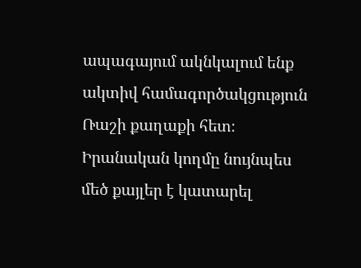ապագայում ակնկալում ենք ակտիվ համագործակցություն Ռաշի քաղաքի հետ։ Իրանական կողմը նույնպես մեծ քայլեր է կատարել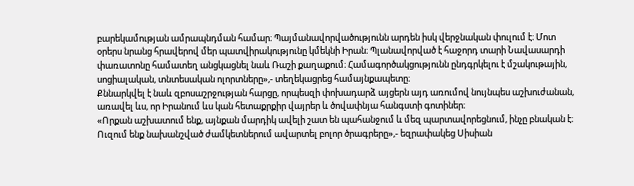բարեկամության ամրապնդման համար։ Պայմանավորվածությունն արդեն իսկ վերջնական փուլում է։ Մոտ օրերս նրանց հրավերով մեր պատվիրակությունը կմեկնի Իրան։ Պլանավորված է հաջորդ տարի Նավասարդի փառատոնը համատեղ անցկացնել նաև Ռաշի քաղաքում։ Համագործակցությունն ընդգրկելու է մշակութային, սոցիալական, տնտեսական ոլորտները»,- տեղեկացրեց համայնքապետը։
Քննարկվել է նաև զբոսաշրջության հարցը, որպեսզի փոխադարձ այցերն այդ առումով նույնպես աշխուժանան, առավել ևս, որ Իրանում ևս կան հետաքրքիր վայրեր և ծովափնյա հանգստի գոտիներ։
«Որքան աշխատում ենք, այնքան մարդիկ ավելի շատ են պահանջում և մեզ պարտավորեցնում, ինչը բնական է։ Ուզում ենք նախանշված ժամկետներում ավարտել բոլոր ծրագրերը»,- եզրափակեց Սիսիան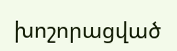խոշորացված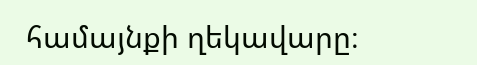համայնքի ղեկավարը։